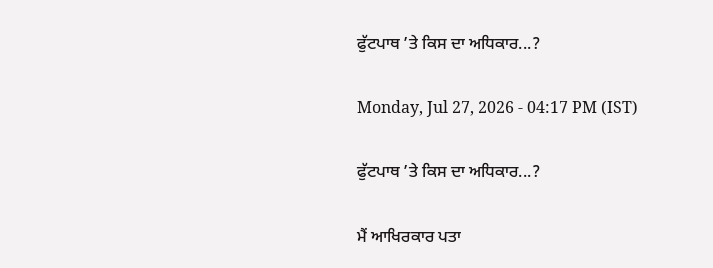ਫੁੱਟਪਾਥ ’ਤੇ ਕਿਸ ਦਾ ਅਧਿਕਾਰ...?

Monday, Jul 27, 2026 - 04:17 PM (IST)

ਫੁੱਟਪਾਥ ’ਤੇ ਕਿਸ ਦਾ ਅਧਿਕਾਰ...?

ਮੈਂ ਆਖਿਰਕਾਰ ਪਤਾ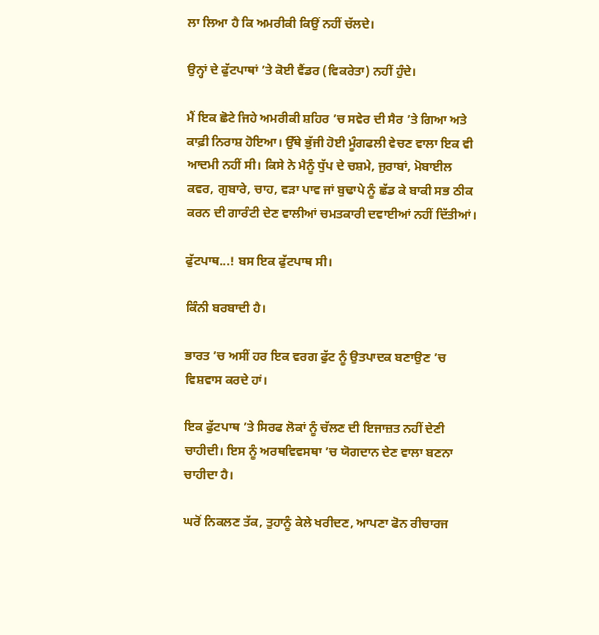ਲਾ ਲਿਆ ਹੈ ਕਿ ਅਮਰੀਕੀ ਕਿਉਂ ਨਹੀਂ ਚੱਲਦੇ।

ਉਨ੍ਹਾਂ ਦੇ ਫੁੱਟਪਾਥਾਂ ’ਤੇ ਕੋਈ ਵੈਂਡਰ (ਵਿਕਰੇਤਾ) ਨਹੀਂ ਹੁੰਦੇ।

ਮੈਂ ਇਕ ਛੋਟੇ ਜਿਹੇ ਅਮਰੀਕੀ ਸ਼ਹਿਰ ’ਚ ਸਵੇਰ ਦੀ ਸੈਰ ’ਤੇ ਗਿਆ ਅਤੇ ਕਾਫ਼ੀ ਨਿਰਾਸ਼ ਹੋਇਆ। ਉੱਥੇ ਭੁੱਜੀ ਹੋਈ ਮੂੰਗਫਲੀ ਵੇਚਣ ਵਾਲਾ ਇਕ ਵੀ ਆਦਮੀ ਨਹੀਂ ਸੀ। ਕਿਸੇ ਨੇ ਮੈਨੂੰ ਧੁੱਪ ਦੇ ਚਸ਼ਮੇ, ਜੁਰਾਬਾਂ, ਮੋਬਾਈਲ ਕਵਰ, ਗੁਬਾਰੇ, ਚਾਹ, ਵੜਾ ਪਾਵ ਜਾਂ ਬੁਢਾਪੇ ਨੂੰ ਛੱਡ ਕੇ ਬਾਕੀ ਸਭ ਠੀਕ ਕਰਨ ਦੀ ਗਾਰੰਟੀ ਦੇਣ ਵਾਲੀਆਂ ਚਮਤਕਾਰੀ ਦਵਾਈਆਂ ਨਹੀਂ ਦਿੱਤੀਆਂ।

ਫੁੱਟਪਾਥ...! ਬਸ ਇਕ ਫੁੱਟਪਾਥ ਸੀ।

ਕਿੰਨੀ ਬਰਬਾਦੀ ਹੈ।

ਭਾਰਤ ’ਚ ਅਸੀਂ ਹਰ ਇਕ ਵਰਗ ਫੁੱਟ ਨੂੰ ਉਤਪਾਦਕ ਬਣਾਉਣ ’ਚ ਵਿਸ਼ਵਾਸ ਕਰਦੇ ਹਾਂ।

ਇਕ ਫੁੱਟਪਾਥ ’ਤੇ ਸਿਰਫ ਲੋਕਾਂ ਨੂੰ ਚੱਲਣ ਦੀ ਇਜਾਜ਼ਤ ਨਹੀਂ ਦੇਣੀ ਚਾਹੀਦੀ। ਇਸ ਨੂੰ ਅਰਥਵਿਵਸਥਾ ’ਚ ਯੋਗਦਾਨ ਦੇਣ ਵਾਲਾ ਬਣਨਾ ਚਾਹੀਦਾ ਹੈ।

ਘਰੋਂ ਨਿਕਲਣ ਤੱਕ, ਤੁਹਾਨੂੰ ਕੇਲੇ ਖਰੀਦਣ, ਆਪਣਾ ਫੋਨ ਰੀਚਾਰਜ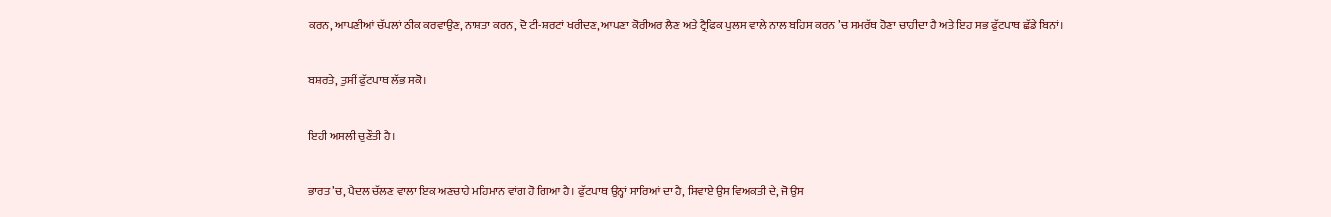ਕਰਨ, ਆਪਣੀਆਂ ਚੱਪਲਾਂ ਠੀਕ ਕਰਵਾਉਣ, ਨਾਸ਼ਤਾ ਕਰਨ, ਦੋ ਟੀ-ਸ਼ਰਟਾਂ ਖਰੀਦਣ, ਆਪਣਾ ਕੋਰੀਅਰ ਲੈਣ ਅਤੇ ਟ੍ਰੈਫਿਕ ਪੁਲਸ ਵਾਲੇ ਨਾਲ ਬਹਿਸ ਕਰਨ ’ਚ ਸਮਰੱਥ ਹੋਣਾ ਚਾਹੀਦਾ ਹੈ ਅਤੇ ਇਹ ਸਭ ਫੁੱਟਪਾਥ ਛੱਡੇ ਬਿਨਾਂ।

ਬਸ਼ਰਤੇ, ਤੁਸੀਂ ਫੁੱਟਪਾਥ ਲੱਭ ਸਕੋ।

ਇਹੀ ਅਸਲੀ ਚੁਣੌਤੀ ਹੈ।

ਭਾਰਤ ’ਚ, ਪੈਦਲ ਚੱਲਣ ਵਾਲਾ ਇਕ ਅਣਚਾਹੇ ਮਹਿਮਾਨ ਵਾਂਗ ਹੋ ਗਿਆ ਹੈ। ਫੁੱਟਪਾਥ ਉਨ੍ਹਾਂ ਸਾਰਿਆਂ ਦਾ ਹੈ, ਸਿਵਾਏ ਉਸ ਵਿਅਕਤੀ ਦੇ, ਜੋ ਉਸ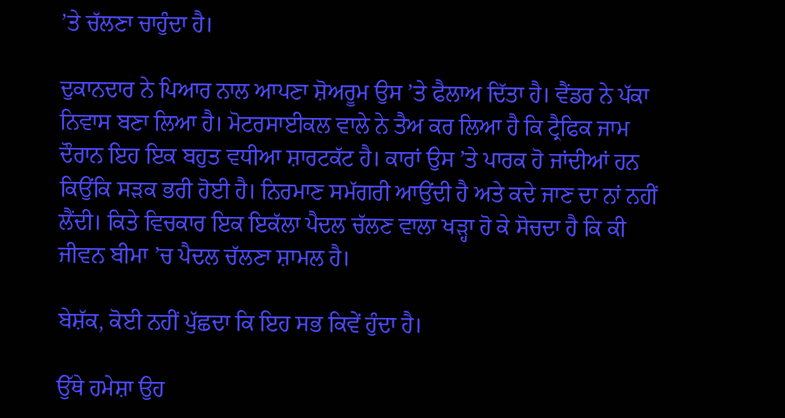’ਤੇ ਚੱਲਣਾ ਚਾਹੁੰਦਾ ਹੈ।

ਦੁਕਾਨਦਾਰ ਨੇ ਪਿਆਰ ਨਾਲ ਆਪਣਾ ਸ਼ੋਅਰੂਮ ਉਸ ’ਤੇ ਫੈਲਾਅ ਦਿੱਤਾ ਹੈ। ਵੈਂਡਰ ਨੇ ਪੱਕਾ ਨਿਵਾਸ ਬਣਾ ਲਿਆ ਹੈ। ਮੋਟਰਸਾਈਕਲ ਵਾਲੇ ਨੇ ਤੈਅ ਕਰ ਲਿਆ ਹੈ ਕਿ ਟ੍ਰੈਫਿਕ ਜਾਮ ਦੌਰਾਨ ਇਹ ਇਕ ਬਹੁਤ ਵਧੀਆ ਸ਼ਾਰਟਕੱਟ ਹੈ। ਕਾਰਾਂ ਉਸ ’ਤੇ ਪਾਰਕ ਹੋ ਜਾਂਦੀਆਂ ਹਨ ਕਿਉਂਕਿ ਸੜਕ ਭਰੀ ਹੋਈ ਹੈ। ਨਿਰਮਾਣ ਸਮੱਗਰੀ ਆਉਂਦੀ ਹੈ ਅਤੇ ਕਦੇ ਜਾਣ ਦਾ ਨਾਂ ਨਹੀਂ ਲੈਂਦੀ। ਕਿਤੇ ਵਿਚਕਾਰ ਇਕ ਇਕੱਲਾ ਪੈਦਲ ਚੱਲਣ ਵਾਲਾ ਖੜ੍ਹਾ ਹੋ ਕੇ ਸੋਚਦਾ ਹੈ ਕਿ ਕੀ ਜੀਵਨ ਬੀਮਾ ’ਚ ਪੈਦਲ ਚੱਲਣਾ ਸ਼ਾਮਲ ਹੈ।

ਬੇਸ਼ੱਕ, ਕੋਈ ਨਹੀਂ ਪੁੱਛਦਾ ਕਿ ਇਹ ਸਭ ਕਿਵੇਂ ਹੁੰਦਾ ਹੈ।

ਉੱਥੇ ਹਮੇਸ਼ਾ ਉਹ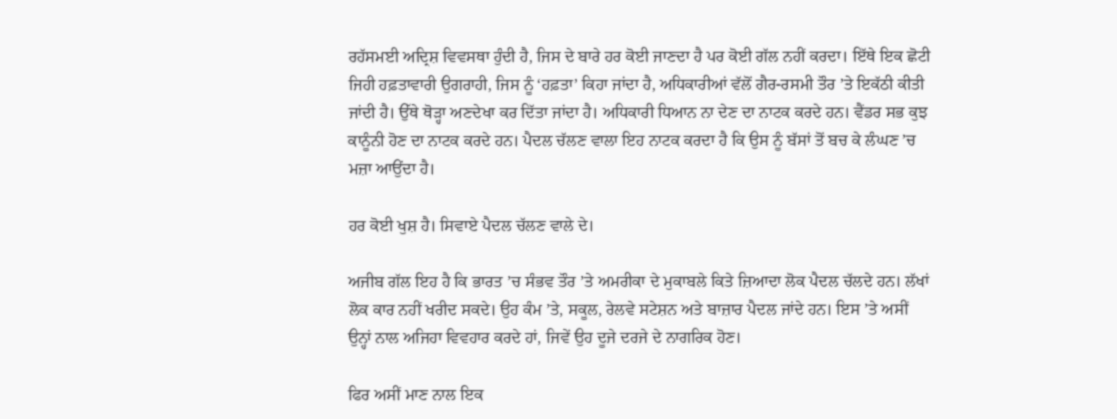ਰਹੱਸਮਈ ਅਦ੍ਰਿਸ਼ ਵਿਵਸਥਾ ਹੁੰਦੀ ਹੈ, ਜਿਸ ਦੇ ਬਾਰੇ ਹਰ ਕੋਈ ਜਾਣਦਾ ਹੈ ਪਰ ਕੋਈ ਗੱਲ ਨਹੀਂ ਕਰਦਾ। ਇੱਥੇ ਇਕ ਛੋਟੀ ਜਿਹੀ ਹਫ਼ਤਾਵਾਰੀ ਉਗਰਾਹੀ, ਜਿਸ ਨੂੰ ‘ਹਫ਼ਤਾ’ ਕਿਹਾ ਜਾਂਦਾ ਹੈ, ਅਧਿਕਾਰੀਆਂ ਵੱਲੋਂ ਗੈਰ-ਰਸਮੀ ਤੌਰ ’ਤੇ ਇਕੱਠੀ ਕੀਤੀ ਜਾਂਦੀ ਹੈ। ਉੱਥੇ ਥੋੜ੍ਹਾ ਅਣਦੇਖਾ ਕਰ ਦਿੱਤਾ ਜਾਂਦਾ ਹੈ। ਅਧਿਕਾਰੀ ਧਿਆਨ ਨਾ ਦੇਣ ਦਾ ਨਾਟਕ ਕਰਦੇ ਹਨ। ਵੈਂਡਰ ਸਭ ਕੁਝ ਕਾਨੂੰਨੀ ਹੋਣ ਦਾ ਨਾਟਕ ਕਰਦੇ ਹਨ। ਪੈਦਲ ਚੱਲਣ ਵਾਲਾ ਇਹ ਨਾਟਕ ਕਰਦਾ ਹੈ ਕਿ ਉਸ ਨੂੰ ਬੱਸਾਂ ਤੋਂ ਬਚ ਕੇ ਲੰਘਣ ’ਚ ਮਜ਼ਾ ਆਉਂਦਾ ਹੈ।

ਹਰ ਕੋਈ ਖੁਸ਼ ਹੈ। ਸਿਵਾਏ ਪੈਦਲ ਚੱਲਣ ਵਾਲੇ ਦੇ।

ਅਜੀਬ ਗੱਲ ਇਹ ਹੈ ਕਿ ਭਾਰਤ ’ਚ ਸੰਭਵ ਤੌਰ ’ਤੇ ਅਮਰੀਕਾ ਦੇ ਮੁਕਾਬਲੇ ਕਿਤੇ ਜ਼ਿਆਦਾ ਲੋਕ ਪੈਦਲ ਚੱਲਦੇ ਹਨ। ਲੱਖਾਂ ਲੋਕ ਕਾਰ ਨਹੀਂ ਖਰੀਦ ਸਕਦੇ। ਉਹ ਕੰਮ ’ਤੇ, ਸਕੂਲ, ਰੇਲਵੇ ਸਟੇਸ਼ਨ ਅਤੇ ਬਾਜ਼ਾਰ ਪੈਦਲ ਜਾਂਦੇ ਹਨ। ਇਸ ’ਤੇ ਅਸੀਂ ਉਨ੍ਹਾਂ ਨਾਲ ਅਜਿਹਾ ਵਿਵਹਾਰ ਕਰਦੇ ਹਾਂ, ਜਿਵੇਂ ਉਹ ਦੂਜੇ ਦਰਜੇ ਦੇ ਨਾਗਰਿਕ ਹੋਣ।

ਫਿਰ ਅਸੀਂ ਮਾਣ ਨਾਲ ਇਕ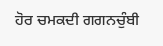ਹੋਰ ਚਮਕਦੀ ਗਗਨਚੁੰਬੀ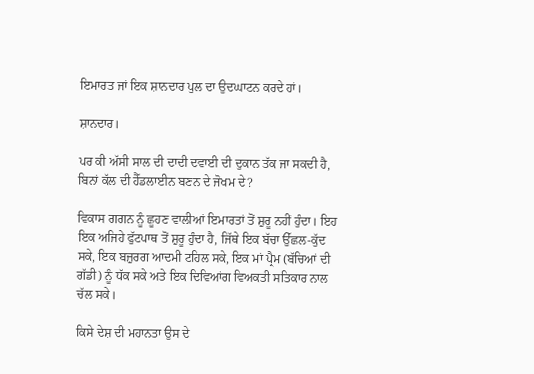ਇਮਾਰਤ ਜਾਂ ਇਕ ਸ਼ਾਨਦਾਰ ਪੁਲ ਦਾ ਉਦਘਾਟਨ ਕਰਦੇ ਹਾਂ।

ਸ਼ਾਨਦਾਰ।

ਪਰ ਕੀ ਅੱਸੀ ਸਾਲ ਦੀ ਦਾਦੀ ਦਵਾਈ ਦੀ ਦੁਕਾਨ ਤੱਕ ਜਾ ਸਕਦੀ ਹੈ, ਬਿਨਾਂ ਕੱਲ ਦੀ ਹੈੱਡਲਾਈਨ ਬਣਨ ਦੇ ਜੋਖਮ ਦੇ?

ਵਿਕਾਸ ਗਗਨ ਨੂੰ ਛੂਹਣ ਵਾਲੀਆਂ ਇਮਾਰਤਾਂ ਤੋਂ ਸ਼ੁਰੂ ਨਹੀਂ ਹੁੰਦਾ। ਇਹ ਇਕ ਅਜਿਹੇ ਫੁੱਟਪਾਥ ਤੋਂ ਸ਼ੁਰੂ ਹੁੰਦਾ ਹੈ, ਜਿੱਥੇ ਇਕ ਬੱਚਾ ਉੱਛਲ-ਕੁੱਦ ਸਕੇ, ਇਕ ਬਜ਼ੁਰਗ ਆਦਮੀ ਟਹਿਲ ਸਕੇ, ਇਕ ਮਾਂ ਪ੍ਰੈਮ (ਬੱਚਿਆਂ ਦੀ ਗੱਡੀ) ਨੂੰ ਧੱਕ ਸਕੇ ਅਤੇ ਇਕ ਦਿਵਿਆਂਗ ਵਿਅਕਤੀ ਸਤਿਕਾਰ ਨਾਲ ਚੱਲ ਸਕੇ।

ਕਿਸੇ ਦੇਸ਼ ਦੀ ਮਹਾਨਤਾ ਉਸ ਦੇ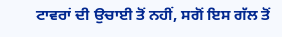ਟਾਵਰਾਂ ਦੀ ਉਚਾਈ ਤੋਂ ਨਹੀਂ, ਸਗੋਂ ਇਸ ਗੱਲ ਤੋਂ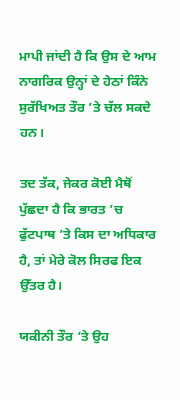ਮਾਪੀ ਜਾਂਦੀ ਹੈ ਕਿ ਉਸ ਦੇ ਆਮ ਨਾਗਰਿਕ ਉਨ੍ਹਾਂ ਦੇ ਹੇਠਾਂ ਕਿੰਨੇ ਸੁਰੱਖਿਅਤ ਤੌਰ ’ਤੇ ਚੱਲ ਸਕਦੇ ਹਨ।

ਤਦ ਤੱਕ, ਜੇਕਰ ਕੋਈ ਮੈਥੋਂ ਪੁੱਛਦਾ ਹੈ ਕਿ ਭਾਰਤ ’ਚ ਫੁੱਟਪਾਥ ’ਤੇ ਕਿਸ ਦਾ ਅਧਿਕਾਰ ਹੈ, ਤਾਂ ਮੇਰੇ ਕੋਲ ਸਿਰਫ ਇਕ ਉੱਤਰ ਹੈ।

ਯਕੀਨੀ ਤੌਰ ’ਤੇ ਉਹ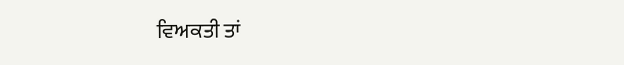ਵਿਅਕਤੀ ਤਾਂ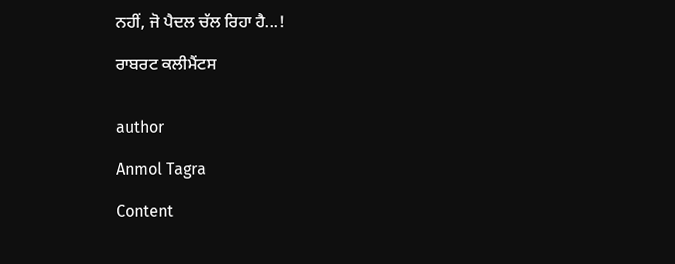ਨਹੀਂ, ਜੋ ਪੈਦਲ ਚੱਲ ਰਿਹਾ ਹੈ...!

ਰਾਬਰਟ ਕਲੀਮੈਂਟਸ


author

Anmol Tagra

Content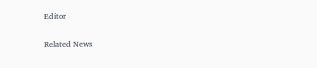Editor

Related News